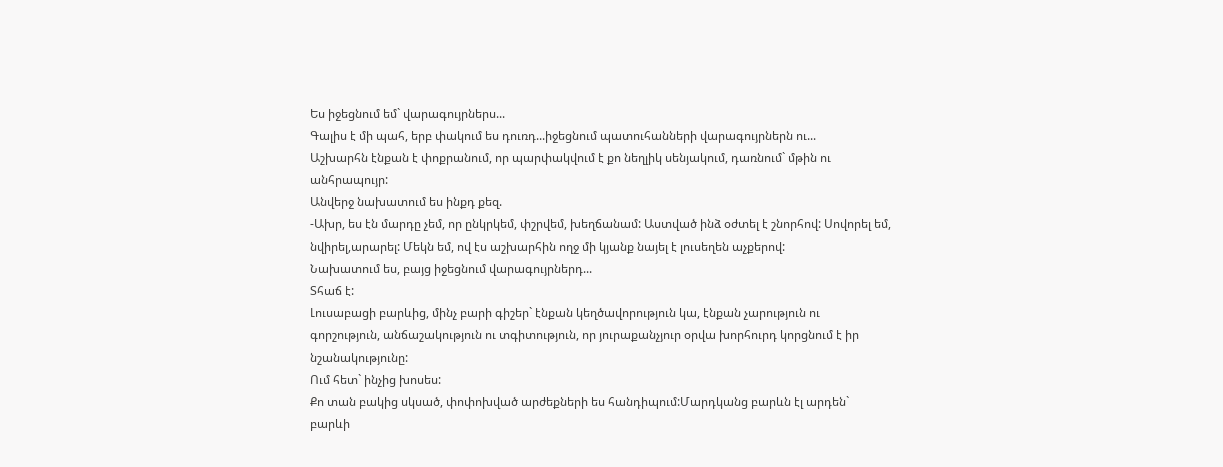Ես իջեցնում եմ` վարագույրներս...
Գալիս է մի պահ, երբ փակում ես դուռդ...իջեցնում պատուհանների վարագույրներն ու...
Աշխարհն էնքան է փոքրանում, որ պարփակվում է քո նեղլիկ սենյակում, դառնում` մթին ու անհրապույր:
Անվերջ նախատում ես ինքդ քեզ.
-Ախր, ես էն մարդը չեմ, որ ընկրկեմ, փշրվեմ, խեղճանամ: Աստված ինձ օժտել է շնորհով: Սովորել եմ, նվիրել,արարել: Մեկն եմ, ով էս աշխարհին ողջ մի կյանք նայել է լուսեղեն աչքերով:
Նախատում ես, բայց իջեցնում վարագույրներդ...
Տհաճ է:
Լուսաբացի բարևից, մինչ բարի գիշեր` էնքան կեղծավորություն կա, էնքան չարություն ու գորշություն, անճաշակություն ու տգիտություն, որ յուրաքանչյուր օրվա խորհուրդ կորցնում է իր նշանակությունը:
Ում հետ` ինչից խոսես:
Քո տան բակից սկսած, փոփոխված արժեքների ես հանդիպում:Մարդկանց բարևն էլ արդեն` բարևի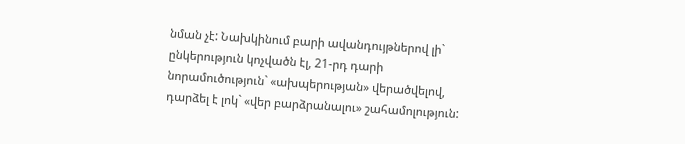նման չէ: Նախկինում բարի ավանդույթներով լի` ընկերություն կոչվածն էլ, 21-րդ դարի նորամուծություն` «ախպերության» վերածվելով, դարձել է լոկ` «վեր բարձրանալու» շահամոլություն: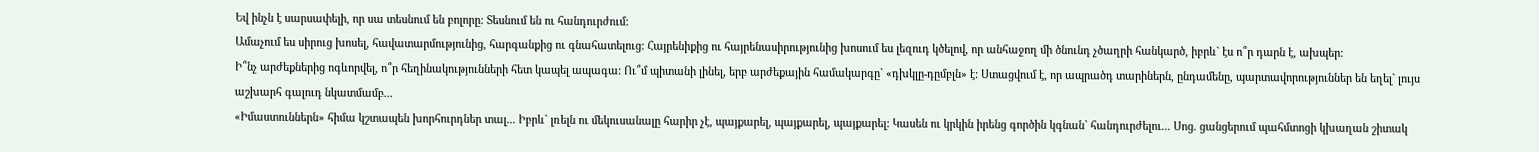Եվ ինչն է սարսափելի, որ սա տեսնում են բոլորը: Տեսնում են ու հանդուրժում:
Ամաչում ես սիրուց խոսել, հավատարմությունից, հարգանքից ու գնահատելուց: Հայրենիքից ու հայրենասիրությունից խոսում ես լեզուդ կծելով, որ անհաջող մի ծնունդ չծաղրի հանկարծ, իբրև` էս ո՞ր դարն է, ախպեր:
Ի՞նչ արժեքներից ոգևորվել, ո՞ր հեղինակությունների հետ կապել ապագա: Ու՞մ պիտանի լինել, երբ արժեքային համակարգը` «դխկլը-դըմբլն» է: Ստացվում է, որ ապրածդ տարիներն, ընդամենը, պարտավորություններ են եղել` լույս աշխարհ գալուդ նկատմամբ...
«Իմաստուններն» հիմա կշտապեն խորհուրդներ տալ... Իբրև` լռելն ու մեկուսանալը հարիր չէ, պայքարել, պայքարել, պայքարել: Կասեն ու կրկին իրենց գործին կգնան` հանդուրժելու... Սոց. ցանցերում պահմտոցի կխաղան շիտակ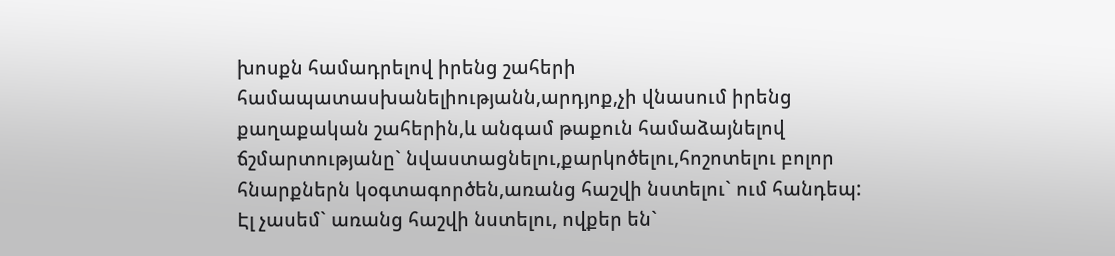խոսքն համադրելով իրենց շահերի համապատասխանելիությանն,արդյոք,չի վնասում իրենց քաղաքական շահերին,և անգամ թաքուն համաձայնելով ճշմարտությանը` նվաստացնելու,քարկոծելու,հոշոտելու բոլոր հնարքներն կօգտագործեն,առանց հաշվի նստելու` ում հանդեպ:
Էլ չասեմ` առանց հաշվի նստելու, ովքեր են`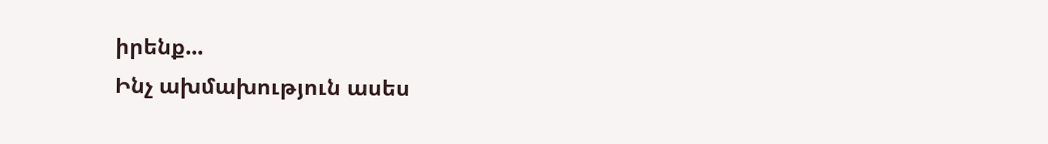իրենք...
Ինչ ախմախություն ասես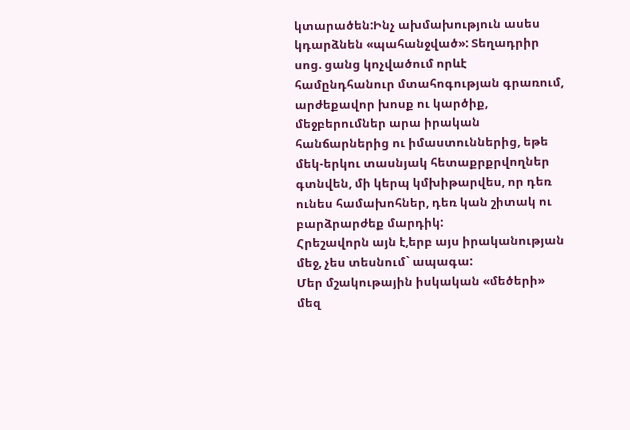կտարածեն:Ինչ ախմախություն ասես կդարձնեն «պահանջված»: Տեղադրիր սոց. ցանց կոչվածում որևէ համընդհանուր մտահոգության գրառում, արժեքավոր խոսք ու կարծիք, մեջբերումներ արա իրական հանճարներից ու իմաստուններից, եթե մեկ-երկու տասնյակ հետաքրքրվողներ գտնվեն, մի կերպ կմխիթարվես, որ դեռ ունես համախոհներ, դեռ կան շիտակ ու բարձրարժեք մարդիկ:
Հրեշավորն այն է,երբ այս իրականության մեջ, չես տեսնում` ապագա:
Մեր մշակութային իսկական «մեծերի» մեզ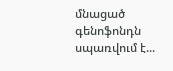մնացած գենոֆոնդն սպառվում է...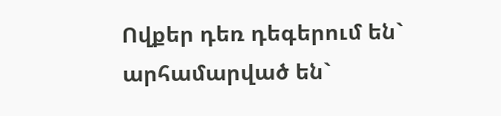Ովքեր դեռ դեգերում են` արհամարված են`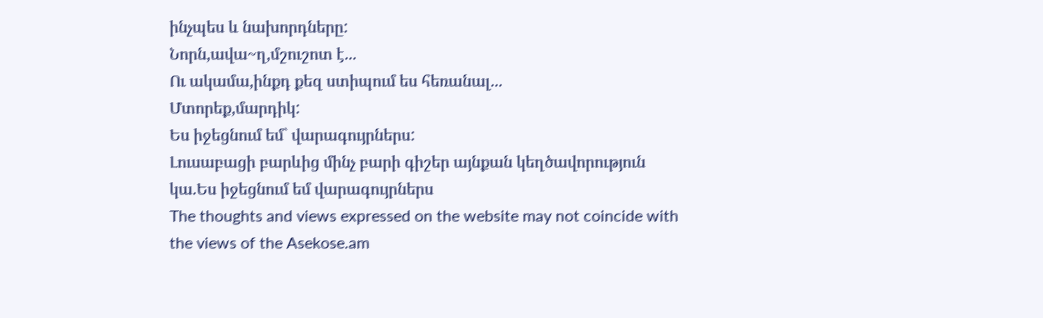ինչպես և նախորդները:
Նորն,ավա~ղ,մշուշոտ է...
Ու ակամա,ինքդ քեզ ստիպում ես հեռանալ...
Մտորեք,մարդիկ:
Ես իջեցնում եմ` վարագույրներս:
Լուսաբացի բարևից մինչ բարի գիշեր այնքան կեղծավորություն կա.Ես իջեցնում եմ վարագույրներս
The thoughts and views expressed on the website may not coincide with the views of the Asekose.am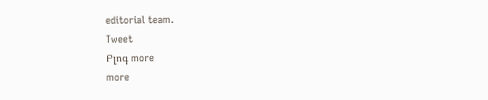editorial team.
Tweet
Բլոգ more
more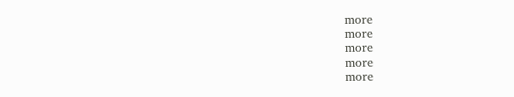more
more
more
more
more